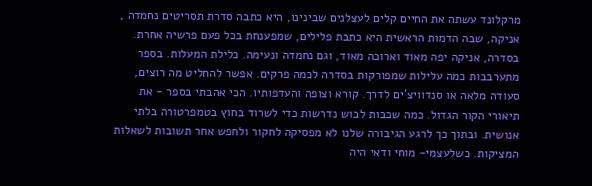מרקלונד עשתה את החיים קלים לעצלנים שבינינו, היא כתבה סדרת תסריטים נחמדה , אניקה, שבה הדמות הראשית היא כתבת פלילים, שמפענחת בכל פעם פרשיה אחרת. בסדרה, אניקה יפה מאוד וארוכה מאוד, וגם נחמדה ונעימה. כלילת המעלות. בספר מתערבבות כמה עלילות שמפורקות בסדרה לכמה פרקים. אפשר להחליט מה רוצים, סעודה מלאה או סנדוויצ'ים לדרך. קורא וצופה והעדפותיו. הכי אהבתי בספר - את תיאורי הקור הגדול. כמה שכבות לבוש נדרשות כדי לשרוד בחוץ בטמפרטורה בלתי אנושית. ובתוך כך לרגע הגיבורה שלנו לא מפסיקה לחקור ולחפש אחר תשובות לשאלות המציקות. כשלעצמי- מוחי ודאי היה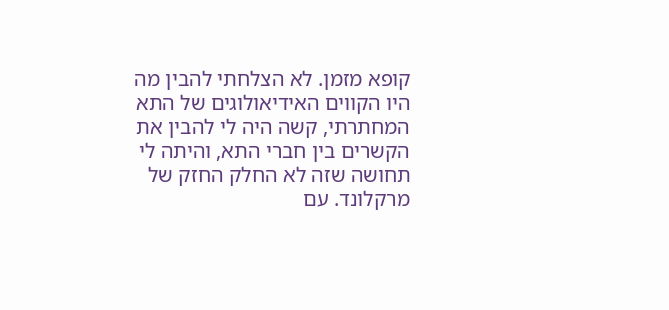קופא מזמן. לא הצלחתי להבין מה היו הקווים האידיאולוגים של התא המחתרתי, קשה היה לי להבין את הקשרים בין חברי התא, והיתה לי תחושה שזה לא החלק החזק של מרקלונד. עם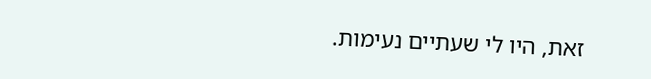זאת, היו לי שעתיים נעימות.